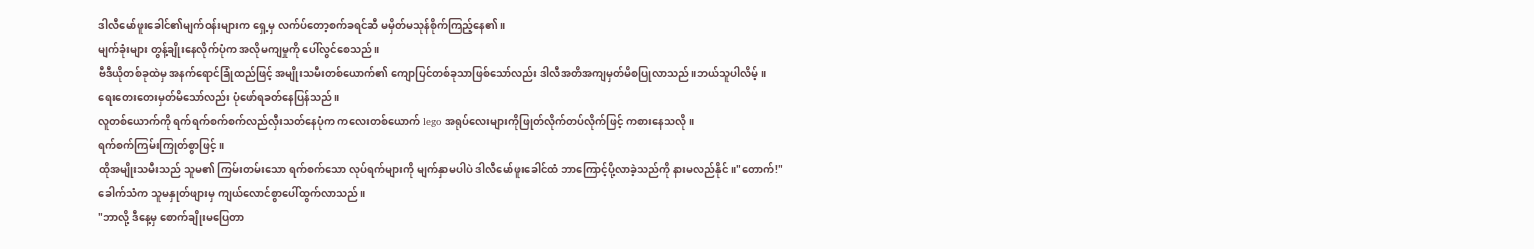ဒါလီမော်ဖူးခေါင်၏မျက်ဝန်းများက ရှေ့မှ လက်ပ်တော့စက်ခရင်ဆီ မမှိတ်မသုန်စိုက်ကြည့်နေ၏။
မျက်ခုံးများ တွန့်ချိုးနေလိုက်ပုံက အလိုမကျမှုကို ပေါ်လွင်စေသည်။
ဗီဒီယိုတစ်ခုထဲမှ အနက်ရောင်ခြုံထည်ဖြင့် အမျိုးသမီးတစ်ယောက်၏ ကျောပြင်တစ်ခုသာဖြစ်သော်လည်း ဒါလီအတိအကျမှတ်မိစပြုလာသည်။ဘယ်သူပါလိမ့်။
ရေးတေးတေးမှတ်မိသော်လည်း ပုံဖော်ရခတ်နေပြန်သည်။
လူတစ်ယောက်ကို ရက်ရက်စက်စက်လည်လှီးသတ်နေပုံက ကလေးတစ်ယောက် lego အရုပ်လေးများကိုဖြုတ်လိုက်တပ်လိုက်ဖြင့် ကစားနေသလို။
ရက်စက်ကြမ်းကြုတ်စွာဖြင့် ။
ထိုအမျိုးသမီးသည် သူမ၏ ကြမ်းတမ်းသော ရက်စက်သော လုပ်ရက်များကို မျက်နှာမပါပဲ ဒါလီမော်ဖူးခေါင်ထံ ဘာကြောင့်ပို့လာခဲ့သည်ကို နားမလည်နိုင်။"တောက်!" ခေါက်သံက သူမနှုတ်ဖျားမှ ကျယ်လောင်စွာပေါ်ထွက်လာသည်။
"ဘာလို့ ဒီနေ့မှ စောက်ချိုးမပြေတာ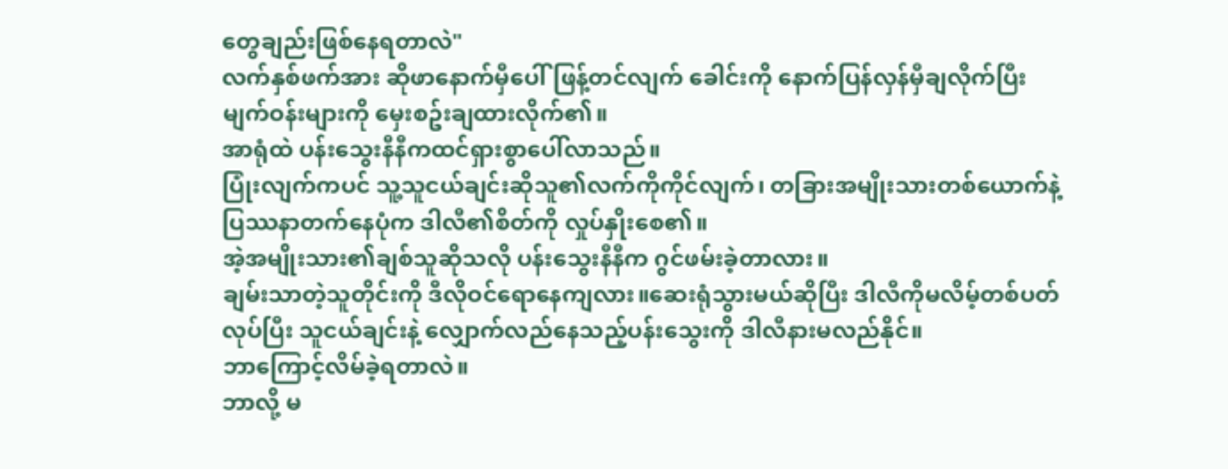တွေချည်းဖြစ်နေရတာလဲ"
လက်နှစ်ဖက်အား ဆိုဖာနောက်မှီပေါ်ဖြန့်တင်လျက် ခေါင်းကို နောက်ပြန်လှန်မှီချလိုက်ပြီး မျက်ဝန်းများကို မှေးစဥ်းချထားလိုက်၏။
အာရုံထဲ ပန်းသွေးနီနီကထင်ရှားစွာပေါ်လာသည်။
ပြုံးလျက်ကပင် သူ့သူငယ်ချင်းဆိုသူ၏လက်ကိုကိုင်လျက်၊ တခြားအမျိုးသားတစ်ယောက်နဲ့ ပြဿနာတက်နေပုံက ဒါလီ၏စိတ်ကို လှုပ်နှိုးစေ၏။
အဲ့အမျိုးသား၏ချစ်သူဆိုသလို ပန်းသွေးနီနီက ဂွင်ဖမ်းခဲ့တာလား။
ချမ်းသာတဲ့သူတိုင်းကို ဒီလိုဝင်ရောနေကျလား။ဆေးရုံသွားမယ်ဆိုပြီး ဒါလီကိုမလိမ့်တစ်ပတ်လုပ်ပြီး သူငယ်ချင်းနဲ့ လျှောက်လည်နေသည့်ပန်းသွေးကို ဒါလီနားမလည်နိုင်။
ဘာကြောင့်လိမ်ခဲ့ရတာလဲ။
ဘာလို့ မ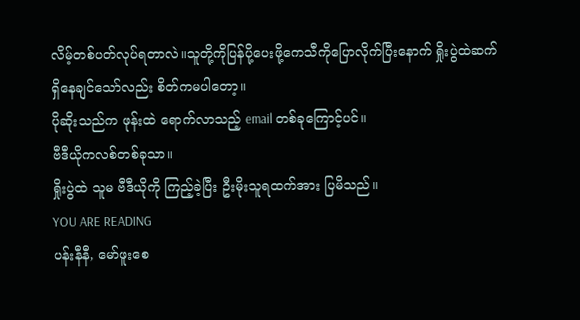လိမ့်တစ်ပတ်လုပ်ရတာလဲ။သူတို့ကိုပြန်ပို့ပေးဖို့ကေသီကိုပြောလိုက်ပြီးနောက် ရှိုးပွဲထဲဆက်ရှိနေချင်သော်လည်း စိတ်ကမပါတော့။
ပိုဆိုးသည်က ဖုန်းထဲ ရောက်လာသည့် email တစ်ခုကြောင့်ပင်။
ဗီဒီယိုကလစ်တစ်ခုသာ။
ရှိုးပွဲထဲ သူမ ဗီဒီယိုကို ကြည့်ခဲ့ပြီး ဦးမိုးသူရထက်အား ပြမိသည်။
YOU ARE READING
ပန်းနီနီ, မော်ဖူးစေ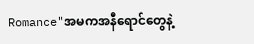Romance"အမကအနီရောင်တွေနဲ့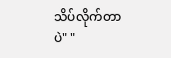သိပ်လိုက်တာပဲ" "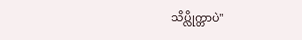သိပ္လိုက္တာပဲ"